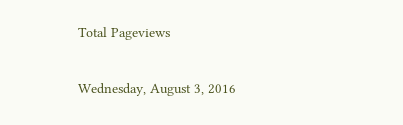Total Pageviews

Wednesday, August 3, 2016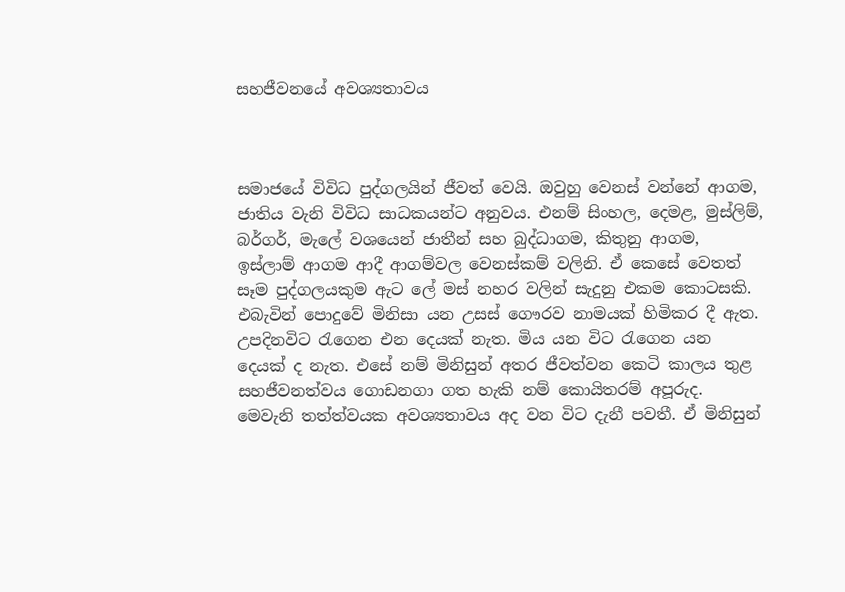සහජීවනයේ අවශ්‍යතාවය



සමාජයේ විවිධ පුද්ගලයින් ජීවත් වෙයි. ඔවුහු වෙනස් වන්නේ ආගම, ජාතිය වැනි විවිධ සාධකයන්ට අනුවය. එනම් සිංහල, දෙමළ, මුස්ලිම්, බර්ගර්, මැලේ වශයෙන් ජාතීන් සහ බුද්ධාගම, කිතුනු ආගම, ඉස්ලාම් ආගම ආදී ආගම්වල වෙනස්කම් වලිනි. ඒ කෙසේ වෙතත් සෑම පුද්ගලයකුම ඇට ලේ මස් නහර වලින් සැදුනු එකම කොටසකි. එබැවින් පොදුවේ මිනිසා යන උසස් ගෞරව නාමයක් හිමිකර දී ඇත.
උපදිනවිට රැගෙන එන දෙයක් නැත. මිය යන විට රැගෙන යන දෙයක් ද නැත. එසේ නම් මිනිසුන් අතර ජීවත්වන කෙටි කාලය තුළ සහජීවනත්වය ගොඩනගා ගත හැකි නම් කොයිතරම් අපූරුද. මෙවැනි තත්ත්වයක අවශ්‍යතාවය අද වන විට දැනී පවතී. ඒ මිනිසුන්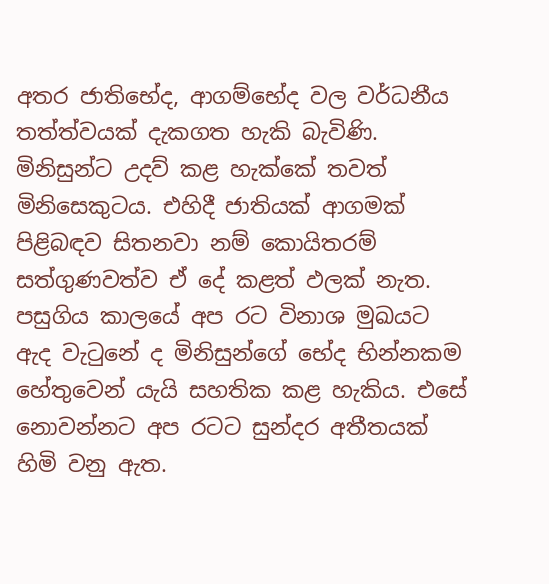අතර ජාතිභේද, ආගම්භේද වල වර්ධනීය තත්ත්වයක් දැකගත හැකි බැවිණි.
මිනිසුන්ට උදව් කළ හැක්කේ තවත් මිනිසෙකුටය. එහිදී ජාතියක් ආගමක් පිළිබඳව සිතනවා නම් කොයිතරම් සත්ගුණවත්ව ඒ දේ කළත් ඵලක් නැත.
පසුගිය කාලයේ අප රට විනාශ මුඛයට ඇද වැටුනේ ද මිනිසුන්ගේ භේද භින්නකම හේතුවෙන් යැයි සහතික කළ හැකිය. එසේ නොවන්නට අප රටට සුන්දර අතීතයක් හිමි වනු ඇත.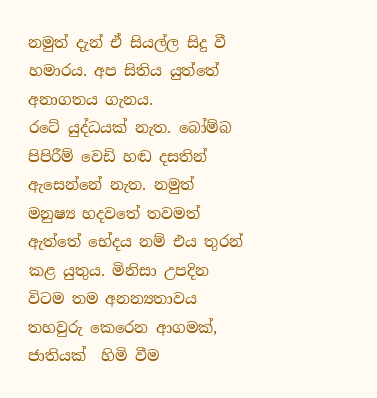නමුත් දැන් ඒ සියල්ල සිදු වී හමාරය. අප සිතිය යුත්තේ අනාගතය ගැනය.
රටේ යුද්ධයක් නැත. බෝම්බ පිපිරීම් වෙඩි හඬ දසතින් ඇසෙන්නේ නැත. නමුත් මනුෂ්‍ය හදවතේ තවමත් ඇත්තේ භේදය නම් එය තුරන් කළ යුතුය. මිනිසා උපදින විටම තම අනන්‍යතාවය තහවුරු කෙරෙන ආගමක්, ජාතියක්  හිමි වීම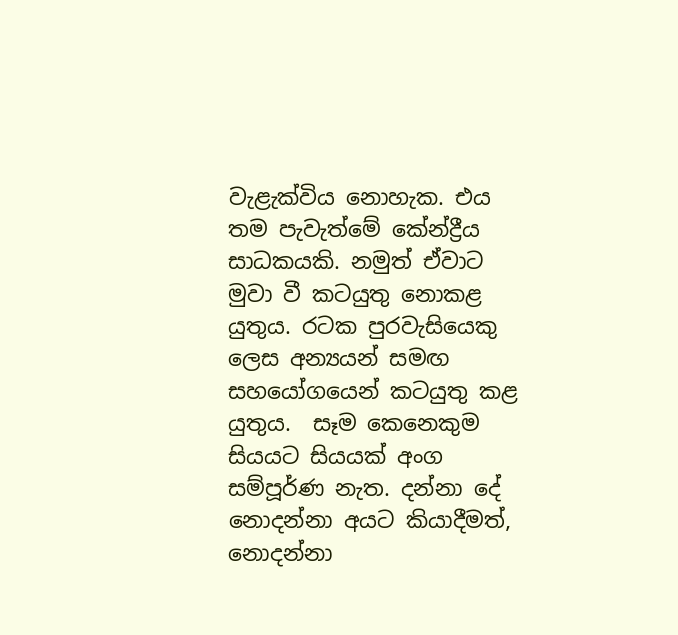වැළැක්විය නොහැක. එය තම පැවැත්මේ කේන්ද්‍රීය සාධකයකි. නමුත් ඒවාට මුවා වී කටයුතු නොකළ යුතුය. රටක පුරවැසියෙකු ලෙස අන්‍යයන් සමඟ සහයෝගයෙන් කටයුතු කළ යුතුය.  සෑම කෙනෙකුම සියයට සියයක් අංග සම්පූර්ණ නැත. දන්නා දේ නොදන්නා අයට කියාදීමත්, නොදන්නා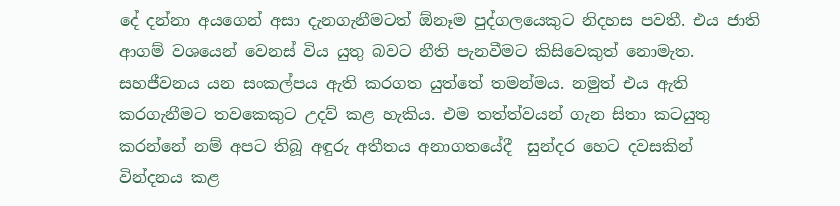දේ දන්නා අයගෙන් අසා දැනගැනීමටත් ඕනෑම පුද්ගලයෙකුට නිදහස පවතී. එය ජාති ආගම් වශයෙන් වෙනස් විය යුතු බවට නීති පැනවීමට කිසිවෙකුත් නොමැත. සහජීවනය යන සංකල්පය ඇති කරගත යුත්තේ තමන්මය. නමුත් එය ඇති කරගැනීමට තවකෙකුට උදව් කළ හැකිය. එම තත්ත්වයන් ගැන සිතා කටයුතු කරන්නේ නම් අපට තිබූ අඳුරු අතීතය අනාගතයේදී  සුන්දර හෙට දවසකින් වින්දනය කළ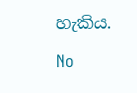හැකිය.

No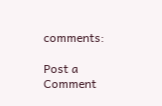comments:

Post a Comment